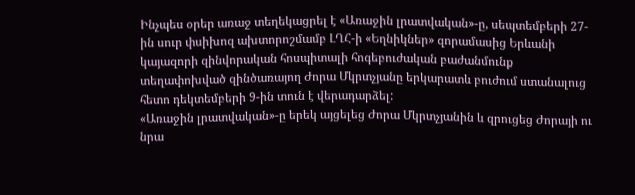Ինչպես օրեր առաջ տեղեկացրել է «Առաջին լրատվական»-ը, սեպտեմբերի 27-ին սուր փսիխոզ ախտորոշմամբ ԼՂՀ-ի «Եղնիկներ» զորամասից Երևանի կայազորի զինվորական հոսպիտալի հոգեբուժական բաժանմունք տեղափոխված զինծառայող Ժորա Մկրտչյանը երկարատև բուժում ստանալուց հետո դեկտեմբերի 9-ին տուն է վերադարձել:
«Առաջին լրատվական»-ը երեկ այցելեց Ժորա Մկրտչյանին և զրուցեց Ժորայի ու նրա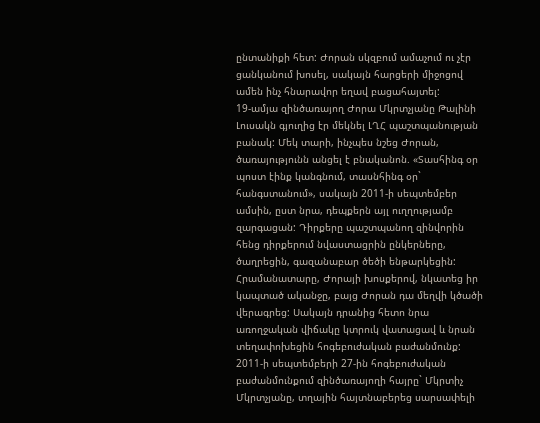ընտանիքի հետ: Ժորան սկզբում ամաչում ու չէր ցանկանում խոսել, սակայն հարցերի միջոցով ամեն ինչ հնարավոր եղավ բացահայտել:
19-ամյա զինծառայող Ժորա Մկրտչյանը Թալինի Լուսակն գյուղից էր մեկնել ԼՂՀ պաշտպանության բանակ: Մեկ տարի, ինչպես նշեց Ժորան, ծառայությունն անցել է բնականոն. «Տասհինգ օր պոստ էինք կանգնում, տասնհինգ օր` հանգստանում», սակայն 2011-ի սեպտեմբեր ամսին, ըստ նրա, դեպքերն այլ ուղղությամբ զարգացան: Դիրքերը պաշտպանող զինվորին հենց դիրքերում նվաստացրին ընկերները, ծաղրեցին, գազանաբար ծեծի ենթարկեցին:
Հրամանատարը, Ժորայի խոսքերով, նկատեց իր կապտած ականջը, բայց Ժորան դա մեղվի կծածի վերագրեց: Սակայն դրանից հետո նրա առողջական վիճակը կտրուկ վատացավ և նրան տեղափոխեցին հոգեբուժական բաժանմունք:
2011-ի սեպտեմբերի 27-ին հոգեբուժական բաժանմունքում զինծառայողի հայրը` Մկրտիչ Մկրտչյանը, տղային հայտնաբերեց սարսափելի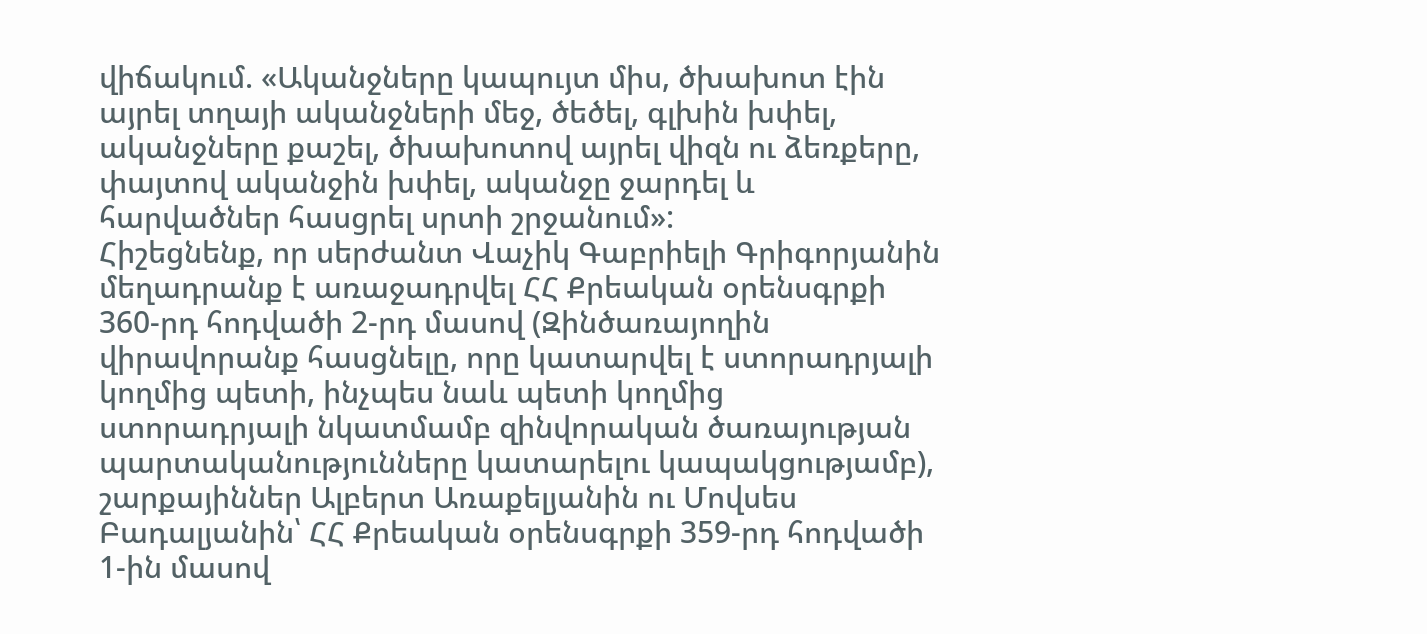վիճակում. «Ականջները կապույտ միս, ծխախոտ էին այրել տղայի ականջների մեջ, ծեծել, գլխին խփել, ականջները քաշել, ծխախոտով այրել վիզն ու ձեռքերը, փայտով ականջին խփել, ականջը ջարդել և հարվածներ հասցրել սրտի շրջանում»:
Հիշեցնենք, որ սերժանտ Վաչիկ Գաբրիելի Գրիգորյանին մեղադրանք է առաջադրվել ՀՀ Քրեական օրենսգրքի 360-րդ հոդվածի 2-րդ մասով (Զինծառայողին վիրավորանք հասցնելը, որը կատարվել է ստորադրյալի կողմից պետի, ինչպես նաև պետի կողմից ստորադրյալի նկատմամբ զինվորական ծառայության պարտականությունները կատարելու կապակցությամբ), շարքայիններ Ալբերտ Առաքելյանին ու Մովսես Բադալյանին՝ ՀՀ Քրեական օրենսգրքի 359-րդ հոդվածի 1-ին մասով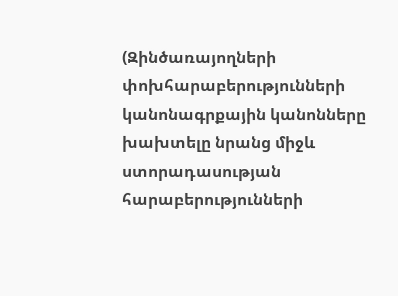(Զինծառայողների փոխհարաբերությունների կանոնագրքային կանոնները խախտելը նրանց միջև ստորադասության հարաբերությունների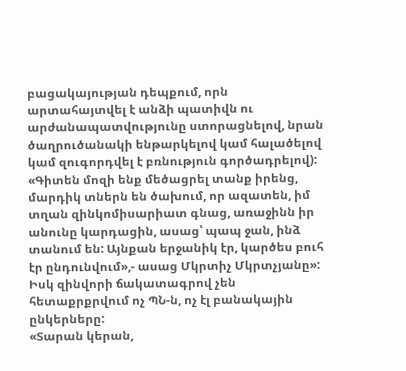բացակայության դեպքում, որն արտահայտվել է անձի պատիվն ու արժանապատվությունը ստորացնելով, նրան ծաղրուծանակի ենթարկելով կամ հալածելով կամ զուգորդվել է բռնություն գործադրելով):
«Գիտեն մոզի ենք մեծացրել տանք իրենց, մարդիկ տներն են ծախում, որ ազատեն, իմ տղան զինկոմիսարիատ գնաց, առաջինն իր անունը կարդացին, ասաց՝ պապ ջան, ինձ տանում են: Այնքան երջանիկ էր, կարծես բուհ էր ընդունվում»,- ասաց Մկրտիչ Մկրտչյանը»:
Իսկ զինվորի ճակատագրով չեն հետաքրքրվում ոչ ՊՆ-ն, ոչ էլ բանակային ընկերները:
«Տարան կերան,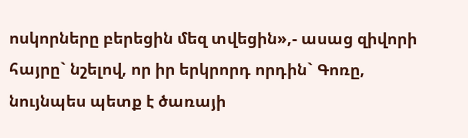ոսկորները բերեցին մեզ տվեցին»,- ասաց զիվորի հայրը` նշելով, որ իր երկրորդ որդին` Գոռը, նույնպես պետք է ծառայի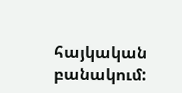հայկական բանակում: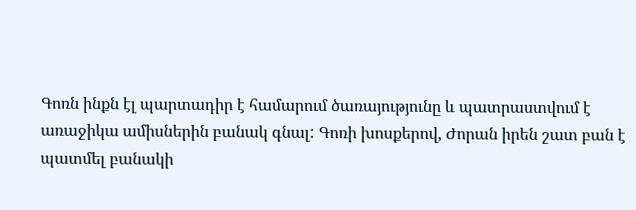Գոռն ինքն էլ պարտադիր է համարում ծառայությունը և պատրաստվում է առաջիկա ամիսներին բանակ գնալ: Գոռի խոսքերով, Ժորան իրեն շատ բան է պատմել բանակի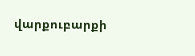վարքուբարքի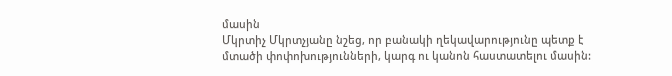մասին
Մկրտիչ Մկրտչյանը նշեց, որ բանակի ղեկավարությունը պետք է մտածի փոփոխությունների, կարգ ու կանոն հաստատելու մասին: